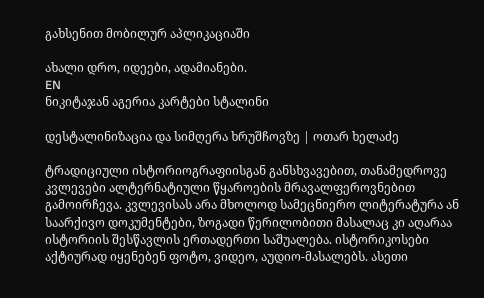გახსენით მობილურ აპლიკაციაში

ახალი დრო, იდეები, ადამიანები.
EN
ნიკიტაჯან აგერია კარტები სტალინი

დესტალინიზაცია და სიმღერა ხრუშჩოვზე | ოთარ ხელაძე

ტრადიციული ისტორიოგრაფიისგან განსხვავებით, თანამედროვე კვლევები ალტერნატიული წყაროების მრავალფეროვნებით გამოირჩევა. კვლევისას არა მხოლოდ სამეცნიერო ლიტერატურა ან საარქივო დოკუმენტები, ზოგადი წერილობითი მასალაც კი აღარაა ისტორიის შესწავლის ერთადერთი საშუალება. ისტორიკოსები აქტიურად იყენებენ ფოტო, ვიდეო, აუდიო-მასალებს. ასეთი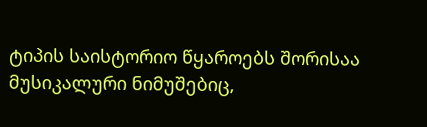ტიპის საისტორიო წყაროებს შორისაა მუსიკალური ნიმუშებიც,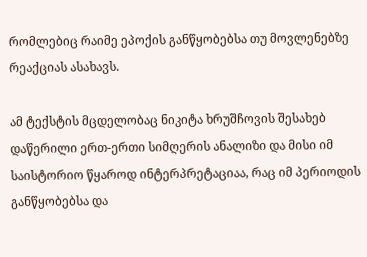რომლებიც რაიმე ეპოქის განწყობებსა თუ მოვლენებზე რეაქციას ასახავს.

ამ ტექსტის მცდელობაც ნიკიტა ხრუშჩოვის შესახებ დაწერილი ერთ-ერთი სიმღერის ანალიზი და მისი იმ საისტორიო წყაროდ ინტერპრეტაციაა, რაც იმ პერიოდის განწყობებსა და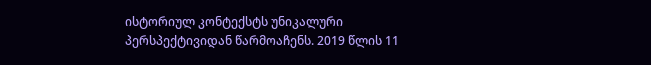ისტორიულ კონტექსტს უნიკალური პერსპექტივიდან წარმოაჩენს. 2019 წლის 11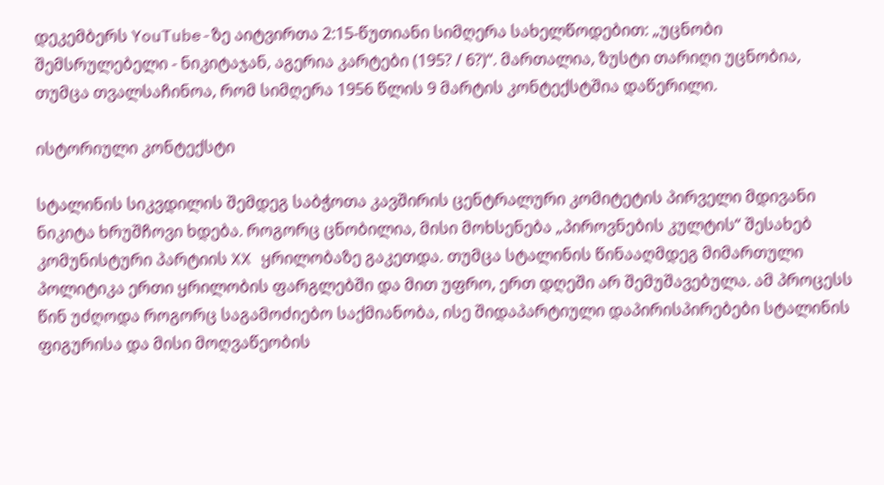დეკემბერს YouTube-ზე აიტვირთა 2:15-წუთიანი სიმღერა სახელწოდებით: „უცნობი შემსრულებელი - ნიკიტაჯან, აგერია კარტები (195? / 6?)“. მართალია, ზუსტი თარიღი უცნობია, თუმცა თვალსაჩინოა, რომ სიმღერა 1956 წლის 9 მარტის კონტექსტშია დაწერილი.

ისტორიული კონტექსტი

სტალინის სიკვდილის შემდეგ საბჭოთა კავშირის ცენტრალური კომიტეტის პირველი მდივანი ნიკიტა ხრუშჩოვი ხდება. როგორც ცნობილია, მისი მოხსენება „პიროვნების კულტის“ შესახებ კომუნისტური პარტიის XX ყრილობაზე გაკეთდა. თუმცა სტალინის წინააღმდეგ მიმართული პოლიტიკა ერთი ყრილობის ფარგლებში და მით უფრო, ერთ დღეში არ შემუშავებულა. ამ პროცესს წინ უძღოდა როგორც საგამოძიებო საქმიანობა, ისე შიდაპარტიული დაპირისპირებები სტალინის ფიგურისა და მისი მოღვაწეობის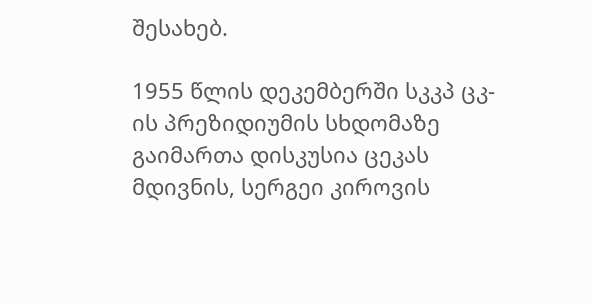შესახებ.

1955 წლის დეკემბერში სკკპ ცკ-ის პრეზიდიუმის სხდომაზე გაიმართა დისკუსია ცეკას მდივნის, სერგეი კიროვის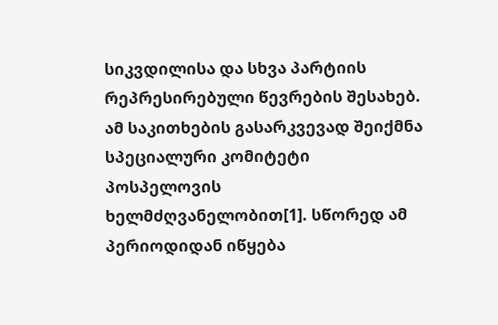სიკვდილისა და სხვა პარტიის რეპრესირებული წევრების შესახებ. ამ საკითხების გასარკვევად შეიქმნა სპეციალური კომიტეტი პოსპელოვის ხელმძღვანელობით[1]. სწორედ ამ პერიოდიდან იწყება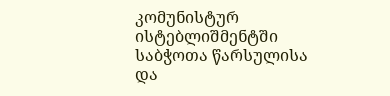კომუნისტურ ისტებლიშმენტში საბჭოთა წარსულისა და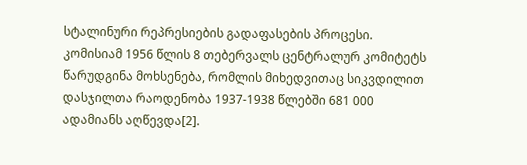სტალინური რეპრესიების გადაფასების პროცესი. კომისიამ 1956 წლის 8 თებერვალს ცენტრალურ კომიტეტს წარუდგინა მოხსენება, რომლის მიხედვითაც სიკვდილით დასჯილთა რაოდენობა 1937-1938 წლებში 681 000 ადამიანს აღწევდა[2].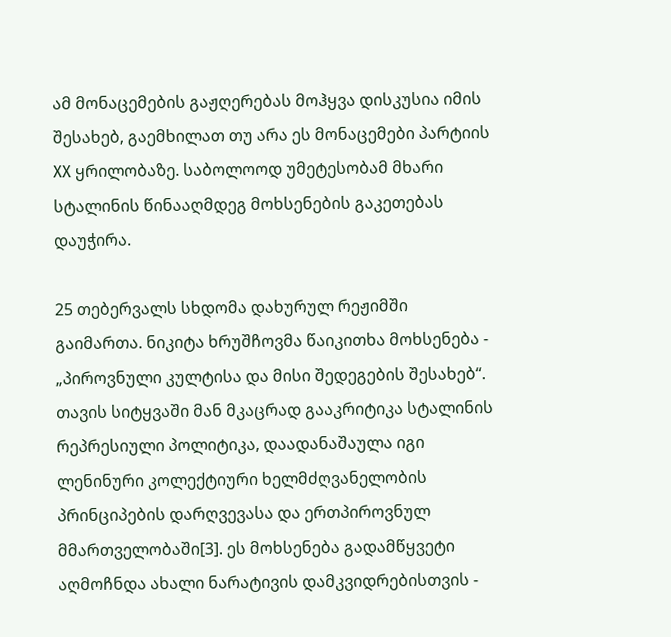ამ მონაცემების გაჟღერებას მოჰყვა დისკუსია იმის შესახებ, გაემხილათ თუ არა ეს მონაცემები პარტიის XX ყრილობაზე. საბოლოოდ უმეტესობამ მხარი სტალინის წინააღმდეგ მოხსენების გაკეთებას დაუჭირა.

25 თებერვალს სხდომა დახურულ რეჟიმში გაიმართა. ნიკიტა ხრუშჩოვმა წაიკითხა მოხსენება - „პიროვნული კულტისა და მისი შედეგების შესახებ“. თავის სიტყვაში მან მკაცრად გააკრიტიკა სტალინის რეპრესიული პოლიტიკა, დაადანაშაულა იგი ლენინური კოლექტიური ხელმძღვანელობის პრინციპების დარღვევასა და ერთპიროვნულ მმართველობაში[3]. ეს მოხსენება გადამწყვეტი აღმოჩნდა ახალი ნარატივის დამკვიდრებისთვის -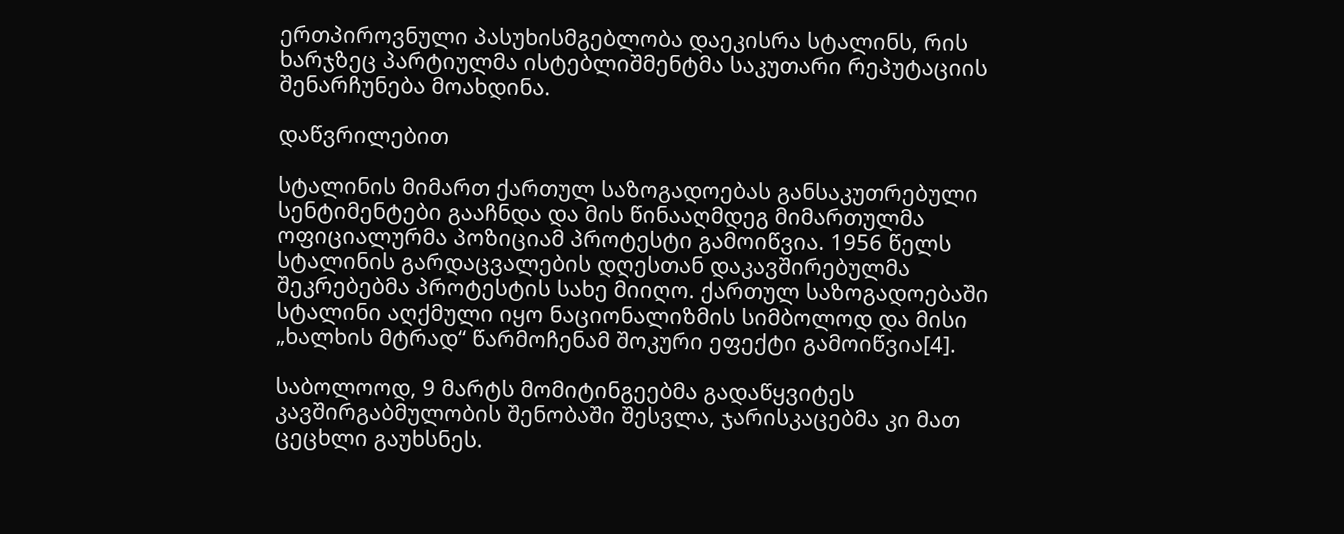ერთპიროვნული პასუხისმგებლობა დაეკისრა სტალინს, რის ხარჯზეც პარტიულმა ისტებლიშმენტმა საკუთარი რეპუტაციის შენარჩუნება მოახდინა.

დაწვრილებით

სტალინის მიმართ ქართულ საზოგადოებას განსაკუთრებული სენტიმენტები გააჩნდა და მის წინააღმდეგ მიმართულმა ოფიციალურმა პოზიციამ პროტესტი გამოიწვია. 1956 წელს სტალინის გარდაცვალების დღესთან დაკავშირებულმა შეკრებებმა პროტესტის სახე მიიღო. ქართულ საზოგადოებაში სტალინი აღქმული იყო ნაციონალიზმის სიმბოლოდ და მისი „ხალხის მტრად“ წარმოჩენამ შოკური ეფექტი გამოიწვია[4].

საბოლოოდ, 9 მარტს მომიტინგეებმა გადაწყვიტეს კავშირგაბმულობის შენობაში შესვლა, ჯარისკაცებმა კი მათ ცეცხლი გაუხსნეს.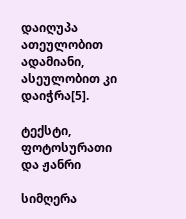დაიღუპა ათეულობით ადამიანი, ასეულობით კი დაიჭრა[5].

ტექსტი, ფოტოსურათი და ჟანრი

სიმღერა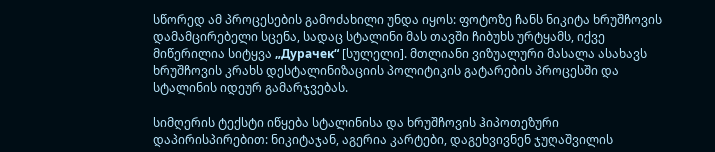სწორედ ამ პროცესების გამოძახილი უნდა იყოს: ფოტოზე ჩანს ნიკიტა ხრუშჩოვის დამამცირებელი სცენა, სადაც სტალინი მას თავში ჩიბუხს ურტყამს, იქვე მიწერილია სიტყვა „Дурачек“ [სულელი]. მთლიანი ვიზუალური მასალა ასახავს ხრუშჩოვის კრახს დესტალინიზაციის პოლიტიკის გატარების პროცესში და სტალინის იდეურ გამარჯვებას.

სიმღერის ტექსტი იწყება სტალინისა და ხრუშჩოვის ჰიპოთეზური დაპირისპირებით: ნიკიტაჯან, აგერია კარტები, დაგეხვივნენ ჯუღაშვილის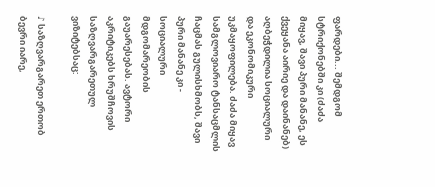ფარდები... შემდგომ სტრიქონებში კი (ძაძა მიყავ, შავი პური მანანე, ეს ქვეყანა აირიე და დაინანებ) აღბეჭდილია სოციალური და ეკონომიკური უკმაყოფილება. ძაძა მიყავ სამგლოვიარო ტანსაცმლის ჩაცმას გულისხმობს, შავი პური მანანე კი - სოციალური მდგომარეობის გაუარესებას. ავტორი აკრიტიკებს ხრუშჩოვის საზღვარგარეთულ ვიზიტებსაც:

♪ საზღვარგარეთ ერთობ ბევრი იარე,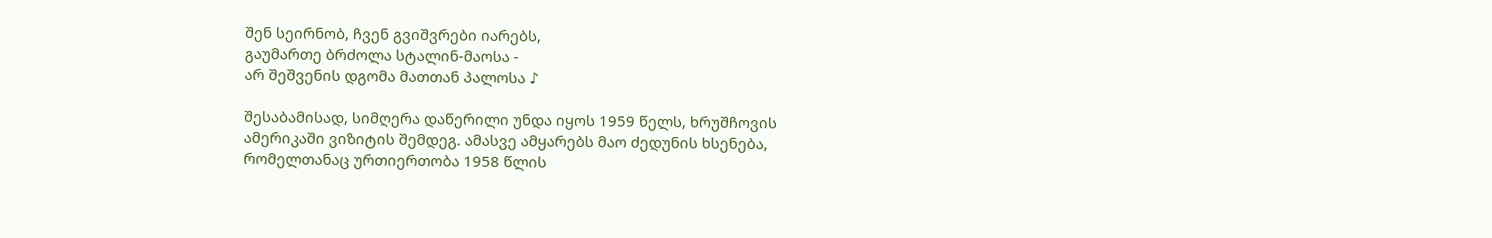შენ სეირნობ, ჩვენ გვიშვრები იარებს,
გაუმართე ბრძოლა სტალინ-მაოსა -
არ შეშვენის დგომა მათთან პალოსა ♪

შესაბამისად, სიმღერა დაწერილი უნდა იყოს 1959 წელს, ხრუშჩოვის ამერიკაში ვიზიტის შემდეგ. ამასვე ამყარებს მაო ძედუნის ხსენება, რომელთანაც ურთიერთობა 1958 წლის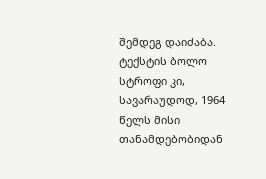შემდეგ დაიძაბა. ტექსტის ბოლო სტროფი კი, სავარაუდოდ, 1964 წელს მისი თანამდებობიდან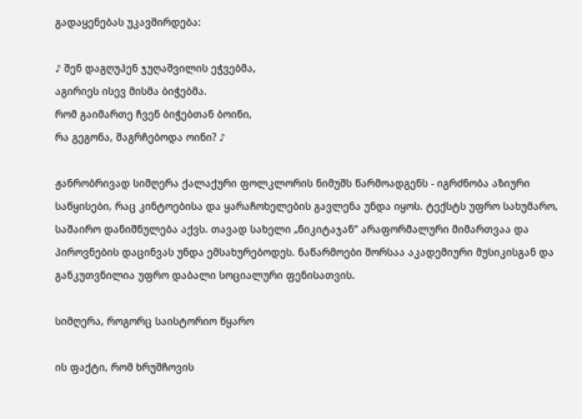გადაყენებას უკავშირდება:

♪ შენ დაგღუპენ ჯუღაშვილის ეჭვებმა,
აგირიეს ისევ მისმა ბიჭებმა.
რომ გაიმართე ჩვენ ბიჭებთან ბოინი,
რა გეგონა, შაგრჩებოდა ოინი? ♪

ჟანრობრივად სიმღერა ქალაქური ფოლკლორის ნიმუშს წარმოადგენს - იგრძნობა აზიური საწყისები, რაც კინტოებისა და ყარაჩოხელების გავლენა უნდა იყოს. ტექსტს უფრო სახუმარო, საშაირო დანიშნულება აქვს. თავად სახელი „ნიკიტაჯან“ არაფორმალური მიმართვაა და პიროვნების დაცინვას უნდა ემსახურებოდეს. ნაწარმოები შორსაა აკადემიური მუსიკისგან და განკუთვნილია უფრო დაბალი სოციალური ფენისათვის.

სიმღერა, როგორც საისტორიო წყარო

ის ფაქტი, რომ ხრუშჩოვის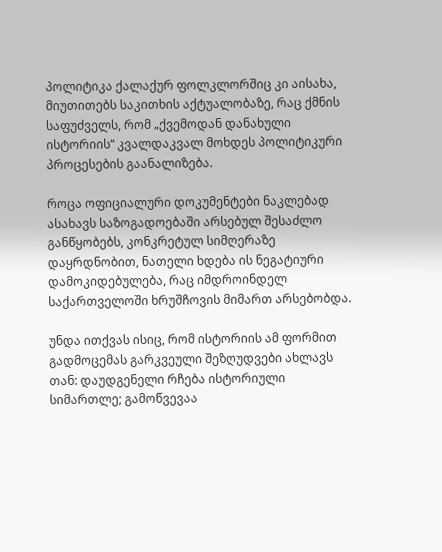პოლიტიკა ქალაქურ ფოლკლორშიც კი აისახა, მიუთითებს საკითხის აქტუალობაზე, რაც ქმნის საფუძველს, რომ „ქვემოდან დანახული ისტორიის“ კვალდაკვალ მოხდეს პოლიტიკური პროცესების გაანალიზება.

როცა ოფიციალური დოკუმენტები ნაკლებად ასახავს საზოგადოებაში არსებულ შესაძლო განწყობებს, კონკრეტულ სიმღერაზე დაყრდნობით, ნათელი ხდება ის ნეგატიური დამოკიდებულება, რაც იმდროინდელ საქართველოში ხრუშჩოვის მიმართ არსებობდა.

უნდა ითქვას ისიც, რომ ისტორიის ამ ფორმით გადმოცემას გარკვეული შეზღუდვები ახლავს თან: დაუდგენელი რჩება ისტორიული სიმართლე; გამოწვევაა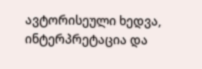ავტორისეული ხედვა, ინტერპრეტაცია და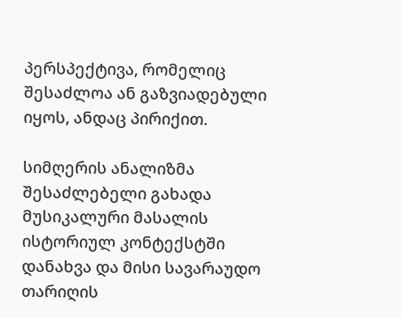პერსპექტივა, რომელიც შესაძლოა ან გაზვიადებული იყოს, ანდაც პირიქით.

სიმღერის ანალიზმა შესაძლებელი გახადა მუსიკალური მასალის ისტორიულ კონტექსტში დანახვა და მისი სავარაუდო თარიღის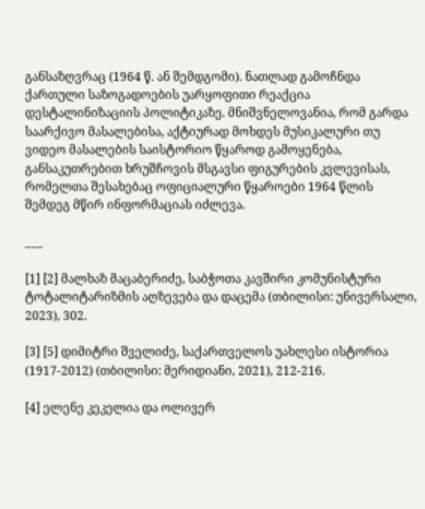განსაზღვრაც (1964 წ. ან შემდგომი). ნათლად გამოჩნდა ქართული საზოგადოების უარყოფითი რეაქცია დესტალინიზაციის პოლიტიკაზე. მნიშვნელოვანია, რომ გარდა საარქივო მასალებისა, აქტიურად მოხდეს მუსიკალური თუ ვიდეო მასალების საისტორიო წყაროდ გამოყენება, განსაკუთრებით ხრუშჩოვის მსგავსი ფიგურების კვლევისას, რომელთა შესახებაც ოფიციალური წყაროები 1964 წლის შემდეგ მწირ ინფორმაციას იძლევა.

___

[1] [2] მალხაზ მაცაბერიძე, საბჭოთა კავშირი კომუნისტური ტოტალიტარიზმის აღზევება და დაცემა (თბილისი: უნივერსალი, 2023), 302.

[3] [5] დიმიტრი შველიძე, საქართველოს უახლესი ისტორია (1917-2012) (თბილისი: მერიდიანი, 2021), 212-216.

[4] ელენე კეკელია და ოლივერ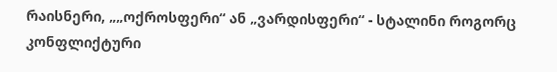რაისნერი, „„ოქროსფერი“ ან „ვარდისფერი“ - სტალინი როგორც კონფლიქტური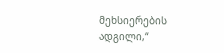მეხსიერების ადგილი,“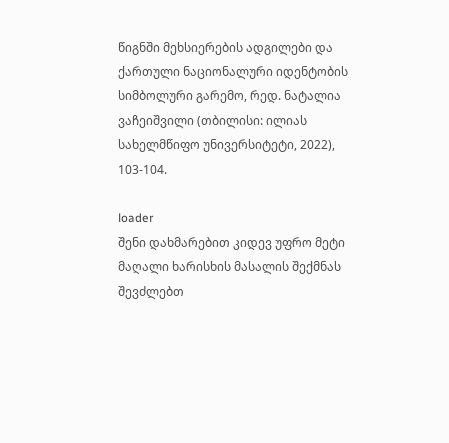წიგნში მეხსიერების ადგილები და ქართული ნაციონალური იდენტობის სიმბოლური გარემო, რედ. ნატალია ვაჩეიშვილი (თბილისი: ილიას სახელმწიფო უნივერსიტეტი, 2022), 103-104.

loader
შენი დახმარებით კიდევ უფრო მეტი მაღალი ხარისხის მასალის შექმნას შევძლებთ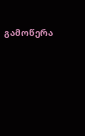გამოწერა